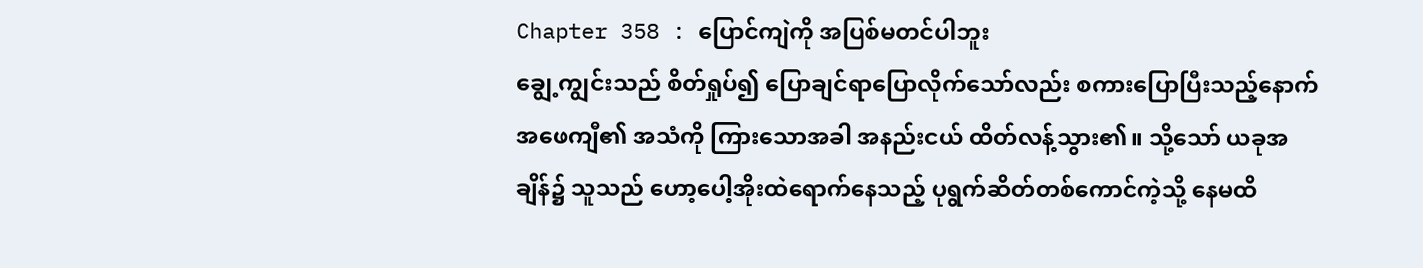Chapter 358 : ပြောင်ကျဲကို အပြစ်မတင်ပါဘူး
ချွေ့ကျွင်းသည် စိတ်ရှုပ်၍ ပြောချင်ရာပြောလိုက်သော်လည်း စကားပြောပြီးသည့်နောက် အဖေကျီ၏ အသံကို ကြားသောအခါ အနည်းငယ် ထိတ်လန့်သွား၏။ သို့သော် ယခုအချိန်၌ သူသည် ဟော့ပေါ့အိုးထဲရောက်နေသည့် ပုရွက်ဆိတ်တစ်ကောင်ကဲ့သို့ နေမထိ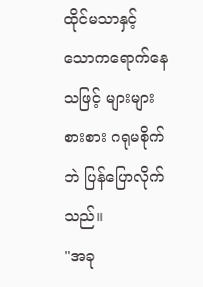ထိုင်မသာနှင့် သောကရောက်နေသဖြင့် များများစားစား ဂရုမစိုက်ဘဲ ပြန်ပြောလိုက်သည်။
"အခု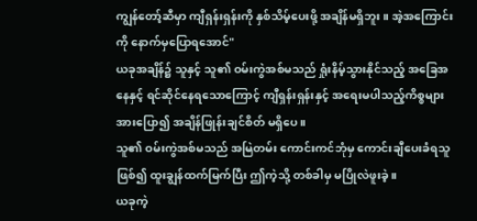ကျွန်တော့်ဆီမှာ ကျီရှန်းရှန်းကို နှစ်သိမ့်ပေးဖို့ အချိန်မရှိဘူး။ အဲ့အကြောင်းကို နောက်မှပြောရအောင်"
ယခုအချိန်၌ သူနှင့် သူ၏ ဝမ်းကွဲအစ်မသည် ရှုံးနိမ့်သွားနိုင်သည့် အခြေအနေနှင့် ရင်ဆိုင်နေရသောကြောင့် ကျီရှန်းရှန်းနှင့် အရေးမပါသည့်ကိစ္စများအားပြော၍ အချိန်ဖြုန်းချင်စိတ် မရှိပေ။
သူ၏ ဝမ်းကွဲအစ်မသည် အမြဲတမ်း ကောင်းကင်ဘုံမှ ကောင်းချီပေးခံရသူဖြစ်၍ ထူးချွန်ထက်မြက်ပြီး ဤကဲ့သို့ တစ်ခါမှ မပြိုလဲဖူးခဲ့။
ယခုကဲ့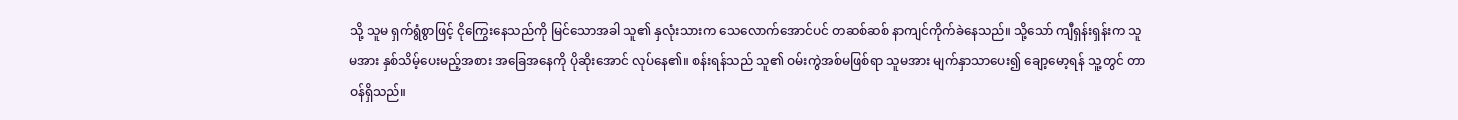သို့ သူမ ရှက်ရွံစွာဖြင့် ငိုကြွေးနေသည်ကို မြင်သောအခါ သူ၏ နှလုံးသားက သေလောက်အောင်ပင် တဆစ်ဆစ် နာကျင်ကိုက်ခဲနေသည်။ သို့သော် ကျီရှန်းရှန်းက သူမအား နှစ်သိမ့်ပေးမည့်အစား အခြေအနေကို ပိုဆိုးအောင် လုပ်နေ၏။ စန်းရန်သည် သူ၏ ဝမ်းကွဲအစ်မဖြစ်ရာ သူမအား မျက်နှာသာပေး၍ ချော့မော့ရန် သူ့တွင် တာဝန်ရှိသည်။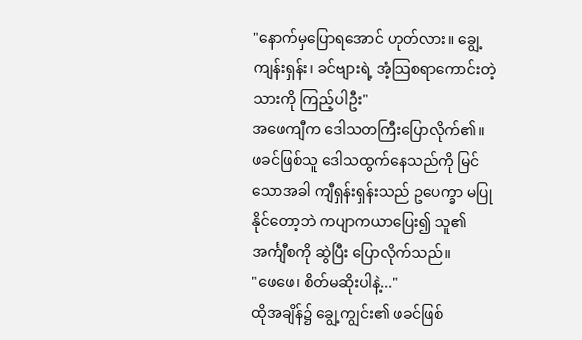"နောက်မှပြောရအောင် ဟုတ်လား။ ချွေ့ကျန်းရှန်း၊ ခင်ဗျားရဲ့ အံ့သြစရာကောင်းတဲ့ သားကို ကြည့်ပါဦး"
အဖေကျီက ဒေါသတကြီးပြောလိုက်၏။
ဖခင်ဖြစ်သူ ဒေါသထွက်နေသည်ကို မြင်သောအခါ ကျီရှန်းရှန်းသည် ဥပေက္ခာ မပြုနိုင်တော့ဘဲ ကပျာကယာပြေး၍ သူ၏ အင်္ကျီစကို ဆွဲပြီး ပြောလိုက်သည်။
"ဖေဖေ၊ စိတ်မဆိုးပါနဲ့..."
ထိုအချိန်၌ ချွေ့ကျွင်း၏ ဖခင်ဖြစ်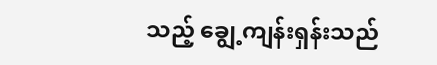သည့် ချွေ့ကျန်းရှန်းသည်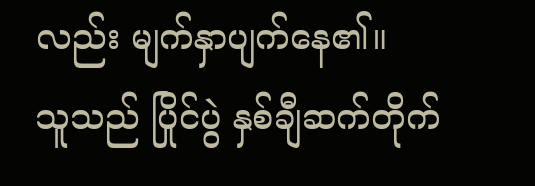လည်း မျက်နှာပျက်နေ၏။
သူသည် ပြိုင်ပွဲ နှစ်ချီဆက်တိုက်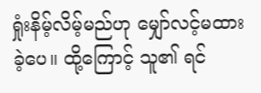ရှုံးနိမ့်လိမ့်မည်ဟု မျှော်လင့်မထားခဲ့ပေ။ ထို့ကြောင့် သူ၏ ရင်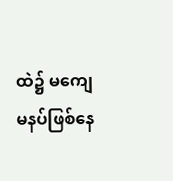ထဲ၌ မကျေမနပ်ဖြစ်နေ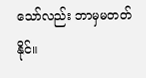သော်လည်း ဘာမှမတတ်နိုင်။